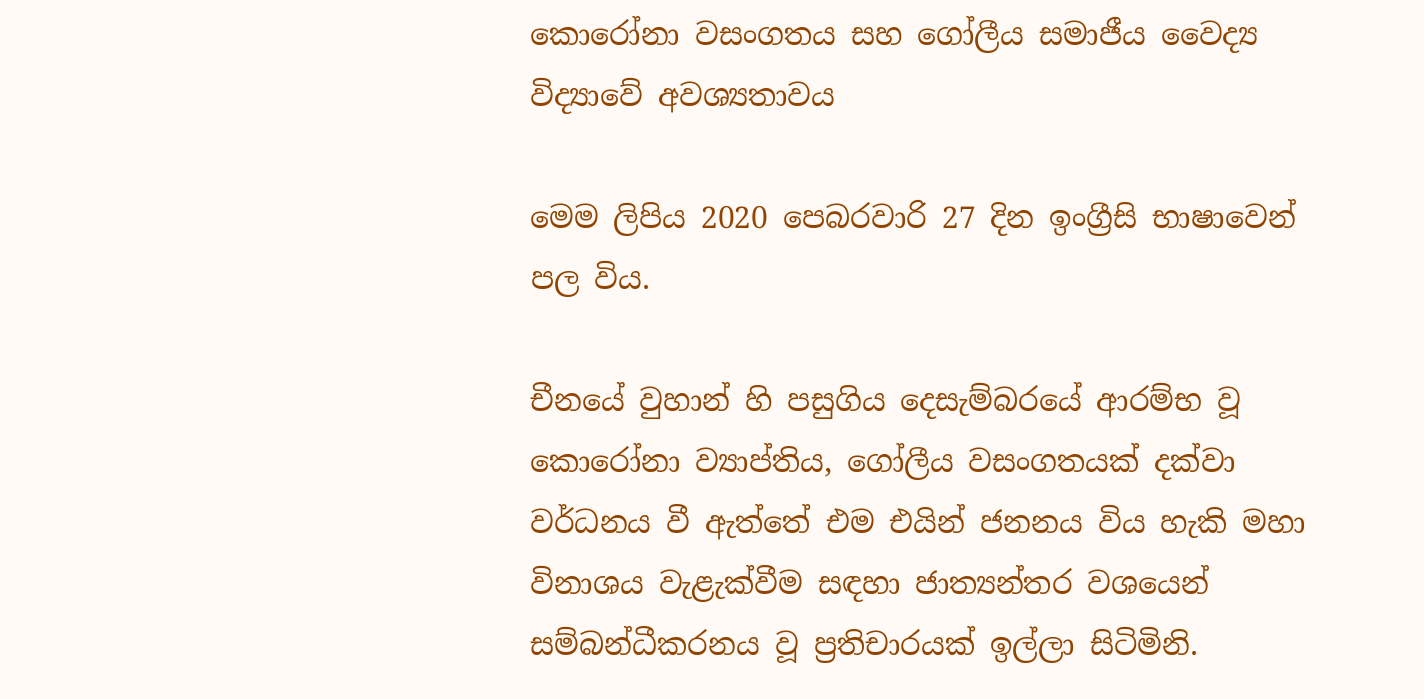කොරෝනා වසංගතය සහ ගෝලීය සමාජීය වෛද්‍ය විද්‍යාවේ අවශ්‍යතාවය

මෙම ලිපිය 2020 පෙබරවාරි 27 දින ඉංග්‍රීසි භාෂාවෙන් පල විය.

චීනයේ වුහාන් හි පසුගිය දෙසැම්බරයේ ආරම්භ වූ කොරෝනා ව්‍යාප්තිය, ගෝලීය වසංගතයක් දක්වා වර්ධනය වී ඇත්තේ එම එයින් ජනනය විය හැකි මහා විනාශය වැළැක්වීම සඳහා ජාත්‍යන්තර වශයෙන් සම්බන්ධීකරනය වූ ප්‍රතිචාරයක් ඉල්ලා සිටිමිනි.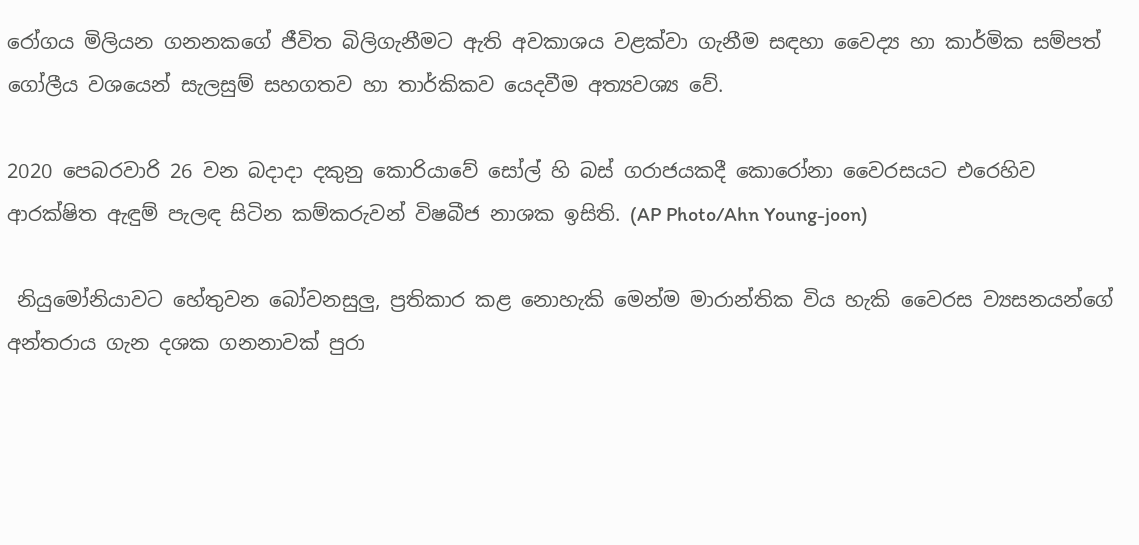රෝගය මිලියන ගනනකගේ ජීවිත බිලිගැනීමට ඇති අවකාශය වළක්වා ගැනීම සඳහා වෛද්‍ය හා කාර්මික සම්පත් ගෝලීය වශයෙන් සැලසුම් සහගතව හා තාර්කිකව යෙදවීම අත්‍යවශ්‍ය වේ.

2020 පෙබරවාරි 26 වන බදාදා දකුනු කොරියාවේ සෝල් හි බස් ගරාජයකදී කොරෝනා වෛරසයට එරෙහිව ආරක්ෂිත ඇඳුම් පැලඳ සිටින කම්කරුවන් විෂබීජ නාශක ඉසිති. (AP Photo/Ahn Young-joon)

 නියුමෝනියාවට හේතුවන බෝවනසුලු, ප්‍රතිකාර කළ නොහැකි මෙන්ම මාරාන්තික විය හැකි වෛරස ව්‍යසනයන්ගේ අන්තරාය ගැන දශක ගනනාවක් පුරා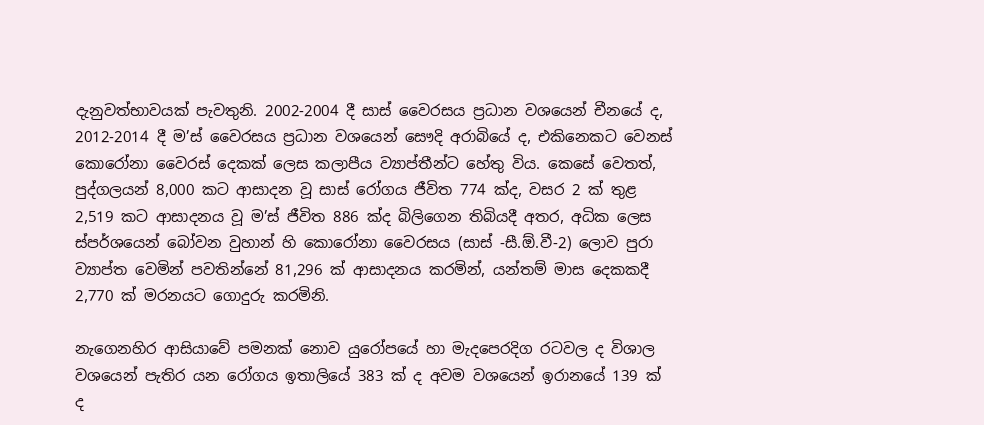දැනුවත්භාවයක් පැවතුනි. 2002-2004 දී සාස් වෛරසය ප්‍රධාන වශයෙන් චීනයේ ද, 2012-2014 දී ම’ස් වෛරසය ප්‍රධාන වශයෙන් සෞදි අරාබියේ ද, එකිනෙකට වෙනස් කොරෝනා වෛරස් දෙකක් ලෙස කලාපීය ව්‍යාප්තීන්ට හේතු විය. කෙසේ වෙතත්, පුද්ගලයන් 8,000 කට ආසාදන වූ සාස් රෝගය ජීවිත 774 ක්ද, වසර 2 ක් තුළ 2,519 කට ආසාදනය වූ ම’ස් ජීවිත 886 ක්ද බිලිගෙන තිබියදී අතර, අධික ලෙස ස්පර්ශයෙන් බෝවන වුහාන් හි කොරෝනා වෛරසය (සාස් -සී.ඕ.වී-2) ලොව පුරා ව්‍යාප්ත වෙමින් පවතින්නේ 81,296 ක් ආසාදනය කරමින්, යන්තම් මාස දෙකකදී 2,770 ක් මරනයට ගොදුරු කරමිනි.

නැගෙනහිර ආසියාවේ පමනක් නොව යුරෝපයේ හා මැදපෙරදිග රටවල ද විශාල වශයෙන් පැතිර යන රෝගය ඉතාලියේ 383 ක් ද අවම වශයෙන් ඉරානයේ 139 ක් ද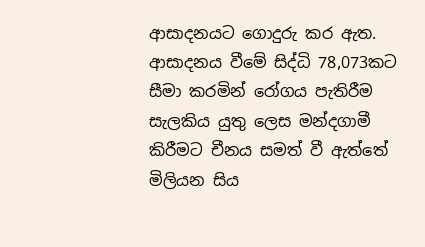ආසාදනයට ගොදුරු කර ඇත. ආසාදනය වීමේ සිද්ධි 78,073කට සීමා කරමින් රෝගය පැතිරීම සැලකිය යුතු ලෙස මන්දගාමී කිරීමට චීනය සමත් වී ඇත්තේ මිලියන සිය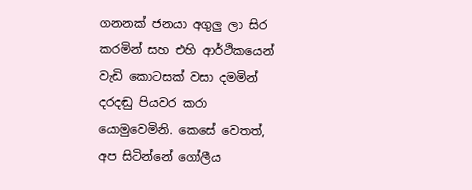ගනනක් ජනයා අගුලු ලා සිර කරමින් සහ එහි ආර්ථිකයෙන් වැඩි කොටසක් වසා දමමින් දරදඬු පියවර කරා යොමුවෙමිනි. කෙසේ වෙතත්, අප සිටින්නේ ගෝලීය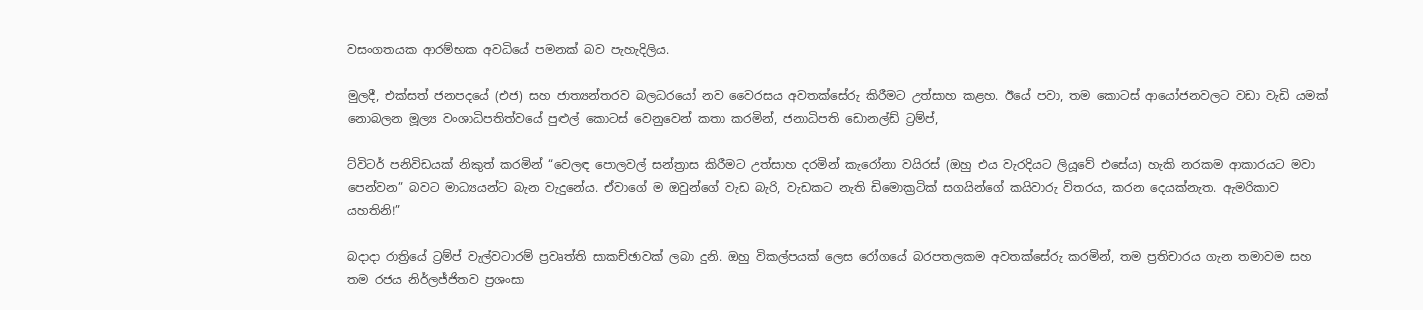වසංගතයක ආරම්භක අවධියේ පමනක් බව පැහැදිලිය.

මුලදී, එක්සත් ජනපදයේ (එජ) සහ ජාත්‍යන්තරව බලධරයෝ නව වෛරසය අවතක්සේරු කිරීමට උත්සාහ කළහ. ඊයේ පවා, තම කොටස් ආයෝජනවලට වඩා වැඩි යමක් නොබලන මූල්‍ය වංශාධිපතිත්වයේ පුළුල් කොටස් වෙනුවෙන් කතා කරමින්, ජනාධිපති ඩොනල්ඩ් ට්‍රම්ප්,

ට්විටර් පනිවිඩයක් නිකුත් කරමින් “වෙලඳ පොලවල් සන්ත්‍රාස කිරීමට උත්සාහ දරමින් කැරෝනා වයිරස් (ඔහු එය වැරදියට ලියූවේ එසේය) හැකි නරකම ආකාරයට මවා පෙන්වන” බවට මාධ්‍යයන්ට බැන වැදුනේය. ඒවාගේ ම ඔවුන්ගේ වැඩ බැරි, වැඩකට නැති ඩිමොක්‍රටික් සගයින්ගේ කයිවාරු විතරය, කරන දෙයක්නැත. ඇමරිකාව යහතිනි!”

බදාදා රාත්‍රියේ ට්‍රම්ප් වැල්වටාරම් ප්‍රවෘත්ති සාකච්ඡාවක් ලබා දුනි. ඔහු විකල්පයක් ලෙස රෝගයේ බරපතලකම අවතක්සේරු කරමින්, තම ප්‍රතිචාරය ගැන තමාවම සහ තම රජය නිර්ලජ්ජිතව ප්‍රශංසා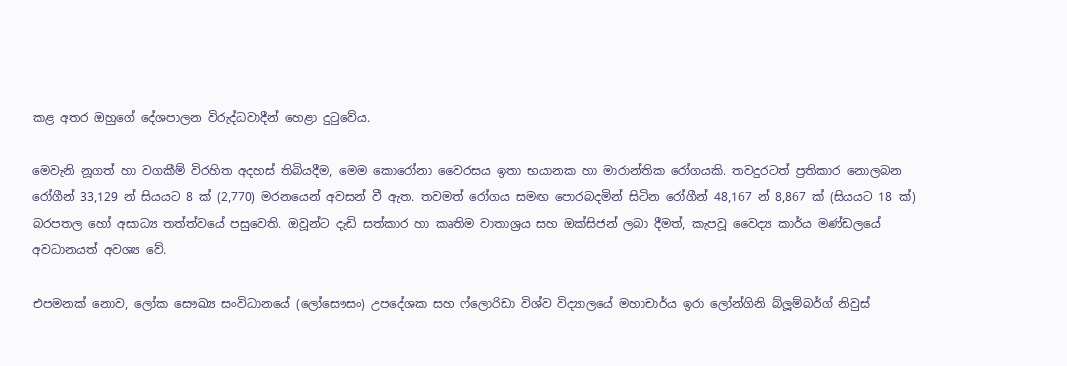කළ අතර ඔහුගේ දේශපාලන විරුද්ධවාදීන් හෙළා දුටුවේය.

මෙවැනි නූගත් හා වගකීම් විරහිත අදහස් තිබියදීම, මෙම කොරෝනා වෛරසය ඉතා භයානක හා මාරාන්තික රෝගයකි. තවදුරටත් ප්‍රතිකාර නොලබන රෝගීන් 33,129 න් සියයට 8 ක් (2,770) මරනයෙන් අවසන් වී ඇත. තවමත් රෝගය සමඟ පොරබදමින් සිටින රෝගීන් 48,167 න් 8,867 ක් (සියයට 18 ක්) බරපතල හෝ අසාධ්‍ය තත්ත්වයේ පසුවෙති. ඔවූන්ට දැඩි සත්කාර හා කෘතිම වාතාශ්‍රය සහ ඔක්සිජන් ලබා දීමත්, කැපවූ වෛද්‍ය කාර්ය මණ්ඩලයේ අවධානයත් අවශ්‍ය වේ.

එපමනක් නොව, ලෝක සෞඛ්‍ය සංවිධානයේ (ලෝසෞසං) උපදේශක සහ ෆ්ලොරිඩා විශ්ව විද්‍යාලයේ මහාචාර්ය ඉරා ලෝන්ගිනි බ්ලූම්බර්ග් නිවුස්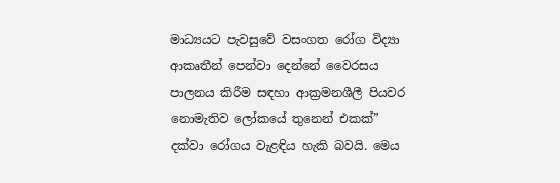මාධ්‍යයට පැවසුවේ වසංගත රෝග විද්‍යා ආකෘතීන් පෙන්වා දෙන්නේ වෛරසය පාලනය කිරීම සඳහා ආක්‍රමනශීලී පියවර නොමැතිව ලෝකයේ තුනෙන් එකක්” දක්වා රෝගය වැළඳිය හැකි බවයි. මෙය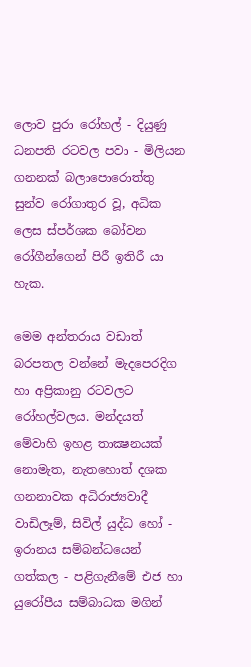ලොව පුරා රෝහල් - දියුණු ධනපති රටවල පවා - මිලියන ගනනක් බලාපොරොත්තු සුන්ව රෝගාතුර වූ, අධික ලෙස ස්පර්ශක බෝවන රෝගීන්ගෙන් පිරී ඉතිරී යා හැක.

මෙම අන්තරාය වඩාත් බරපතල වන්නේ මැදපෙරදිග හා අප්‍රිකානු රටවලට රෝහල්වලය. මන්දයත් මේවාහි ඉහළ තාක්‍ෂනයක් නොමැත, නැතහොත් දශක ගනනාවක අධිරාජ්‍යවාදී වාඩිලෑම්, සිවිල් යුද්ධ හෝ - ඉරානය සම්බන්ධයෙන් ගත්කල - පළිගැනීමේ එජ හා යුරෝපීය සම්බාධක මගින්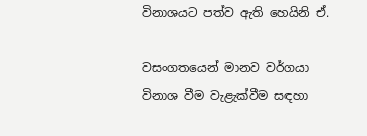විනාශයට පත්ව ඇති හෙයිනි ඒ.

වසංගතයෙන් මානව වර්ගයා විනාශ වීම වැළැක්වීම සඳහා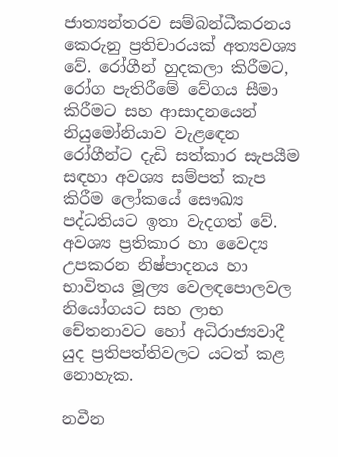ජාත්‍යන්තරව සම්බන්ධීකරනය කෙරුනු ප්‍රතිචාරයක් අත්‍යවශ්‍ය වේ. රෝගීන් හුදකලා කිරීමට, රෝග පැතිරීමේ වේගය සීමා කිරීමට සහ ආසාදනයෙන් නියුමෝනියාව වැළඳෙන රෝගීන්ට දැඩි සත්කාර සැපයීම සඳහා අවශ්‍ය සම්පත් කැප කිරීම ලෝකයේ සෞඛ්‍ය පද්ධතියට ඉතා වැදගත් වේ. අවශ්‍ය ප්‍රතිකාර හා වෛද්‍ය උපකරන නිෂ්පාදනය හා භාවිතය මූල්‍ය වෙලඳපොලවල නියෝගයට සහ ලාභ චේතනාවට හෝ අධිරාජ්‍යවාදී යුද ප්‍රතිපත්තිවලට යටත් කළ නොහැක.

නවීන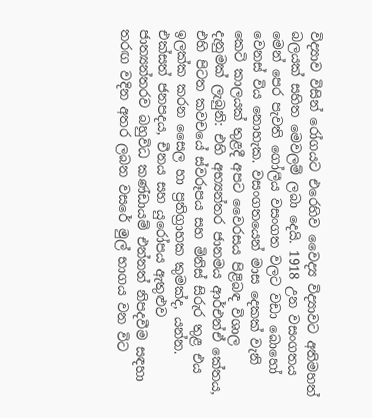විද්‍යාව විසින් රෝගයට එරෙහිව වෛද්‍ය විද්‍යාවට අතිමහත් බලයක් සහිත මෙවලම් ලබා දෙයි. 1918 උන වසංගතය මෙන් පෙර පැවති ගෝලීය වසංගත වලට වඩා බොහෝ වෙනස් විය නොහැක. වසංගතයෙන් මාස දෙකක් වැනි කෙටි කාලයක් තුළදී අපට වෛරසය පිළිබඳ විශාල දැනුමක් ලැබුනි: එහි අභ්‍යන්තර ජානමය ආර්එන්ඒ කේතය, එහි පිටත කවචයේ ස්වරූපය සහ මිනිස් සිරුර තුළ එය ඉලක්ක කරන සෛල හා ප්‍රතිග්‍රාහක කුමක්ද, යන්න. එක්සත් ජනපදය, චීනය සහ යුරෝපය ඇතුළුව ජාත්‍යන්තරව බහුවිධ කණ්ඩායම් එන්නත් නිපදවීම සඳහා තරඟ වදින අතර ලබන වසරේ මුල් භාගය වන විට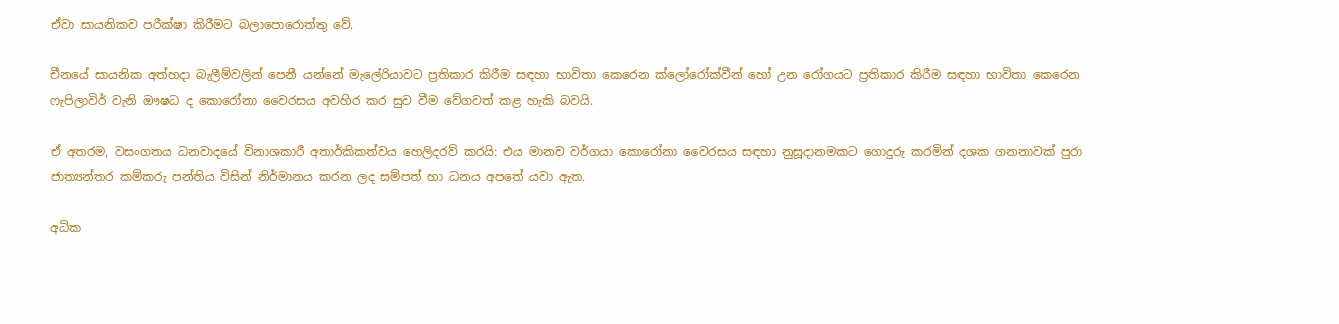ඒවා සායනිකව පරීක්ෂා කිරීමට බලාපොරොත්තු වේ.

චීනයේ සායනික අත්හදා බැලීම්වලින් පෙනී යන්නේ මැලේරියාවට ප්‍රතිකාර කිරීම සඳහා භාවිතා කෙරෙන ක්ලෝරෝක්වීන් හෝ උන රෝගයට ප්‍රතිකාර කිරීම සඳහා භාවිතා කෙරෙන ෆැපිලාවිර් වැනි ඖෂධ ද කොරෝනා වෛරසය අවහිර කර සුව වීම වේගවත් කළ හැකි බවයි.

ඒ අතරම, වසංගතය ධනවාදයේ විනාශකාරී අතාර්කිකත්වය හෙලිදරව් කරයි: එය මානව වර්ගයා කොරෝනා වෛරසය සඳහා නුසූදානමකට ගොදුරු කරමින් දශක ගනනාවක් පුරා ජාත්‍යන්තර කම්කරු පන්තිය විසින් නිර්මානය කරන ලද සම්පත් හා ධනය අපතේ යවා ඇත.

අධික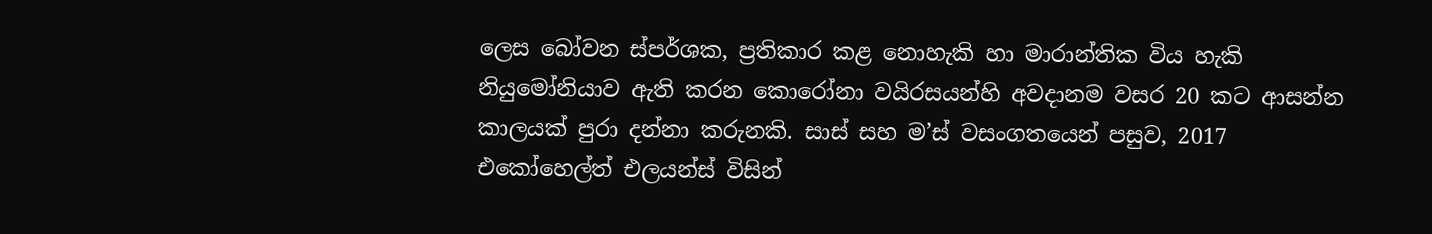ලෙස බෝවන ස්පර්ශක, ප්‍රතිකාර කළ නොහැකි හා මාරාන්තික විය හැකි නියුමෝනියාව ඇති කරන කොරෝනා වයිරසයන්හි අවදානම වසර 20 කට ආසන්න කාලයක් පුරා දන්නා කරුනකි. සාස් සහ ම’ස් වසංගතයෙන් පසුව, 2017 එකෝහෙල්ත් එලයන්ස් විසින්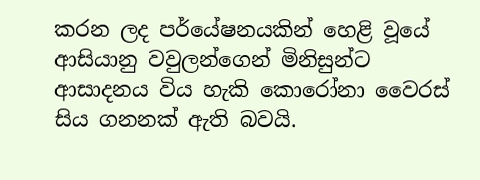කරන ලද පර්යේෂනයකින් හෙළි වූයේ ආසියානු වවුලන්ගෙන් මිනිසුන්ට ආසාදනය විය හැකි කොරෝනා වෛරස් සිය ගනනක් ඇති බවයි.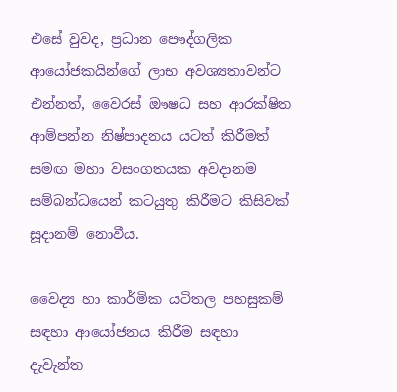එසේ වුවද, ප්‍රධාන පෞද්ගලික ආයෝජකයින්ගේ ලාභ අවශ්‍යතාවන්ට එන්නත්, වෛරස් ඖෂධ සහ ආරක්ෂිත ආම්පන්න නිෂ්පාදනය යටත් කිරීමත් සමඟ මහා වසංගතයක අවදානම සම්බන්ධයෙන් කටයුතු කිරීමට කිසිවක් සූදානම් නොවීය.

වෛද්‍ය හා කාර්මික යටිතල පහසුකම් සඳහා ආයෝජනය කිරීම සඳහා දැවැන්ත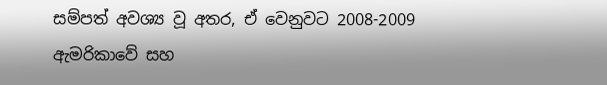සම්පත් අවශ්‍ය වූ අතර, ඒ වෙනුවට 2008-2009 ඇමරිකාවේ සහ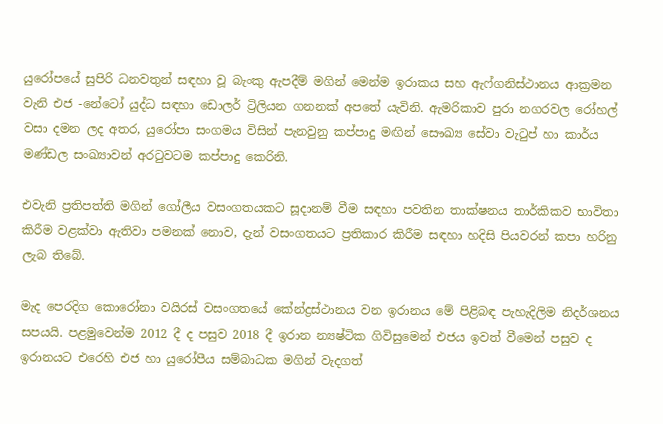යුරෝපයේ සුපිරි ධනවතුන් සඳහා වූ බැංකු ඇපදීම් මගින් මෙන්ම ඉරාකය සහ ඇෆ්ගනිස්ථානය ආක්‍රමන වැනි එජ -නේටෝ යුද්ධ සඳහා ඩොලර් ට්‍රිලියන ගනනක් අපතේ යැවිනි. ඇමරිකාව පුරා නගරවල රෝහල් වසා දමන ලද අතර, යුරෝපා සංගමය විසින් පැනවුනු කප්පාදු මඟින් සෞඛ්‍ය සේවා වැටුප් හා කාර්ය මණ්ඩල සංඛ්‍යාවන් අරටුවටම කප්පාදු කෙරිනි.

එවැනි ප්‍රතිපත්ති මගින් ගෝලීය වසංගතයකට සූදානම් වීම සඳහා පවතින තාක්ෂනය තාර්කිකව භාවිතා කිරීම වළක්වා ඇතිවා පමනක් නොව, දැන් වසංගතයට ප්‍රතිකාර කිරීම සඳහා හදිසි පියවරන් කපා හරිනු ලැබ තිබේ.

මැද පෙරදිග කොරෝනා වයිරස් වසංගතයේ කේන්ද්‍රස්ථානය වන ඉරානය මේ පිළිබඳ පැහැදිලිම නිදර්ශනය සපයයි. පළමුවෙන්ම 2012 දී ද පසුව 2018 දී ඉරාන න්‍යෂ්ටික ගිවිසුමෙන් එජය ඉවත් වීමෙන් පසුව ද ඉරානයට එරෙහි එජ හා යුරෝපීය සම්බාධක මගින් වැදගත්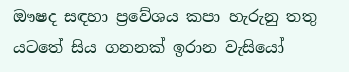ඖෂද සඳහා ප්‍රවේශය කපා හැරුනු තතු යටතේ සිය ගනනක් ඉරාන වැසියෝ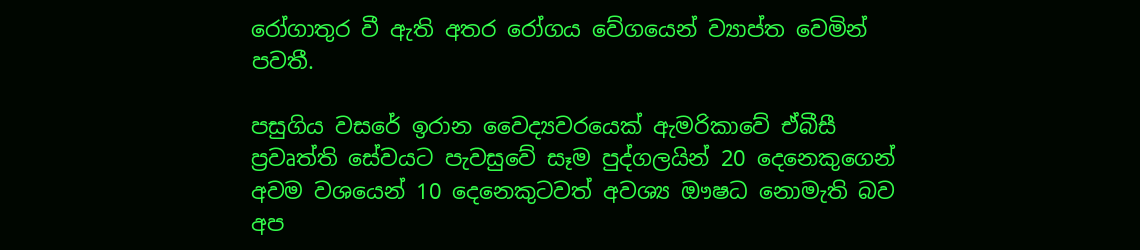රෝගාතුර වී ඇති අතර රෝගය වේගයෙන් ව්‍යාප්ත වෙමින් පවතී.

පසුගිය වසරේ ඉරාන වෛද්‍යවරයෙක් ඇමරිකාවේ ඒබීසී ප්‍රවෘත්ති සේවයට පැවසුවේ සෑම පුද්ගලයින් 20 දෙනෙකුගෙන් අවම වශයෙන් 10 දෙනෙකුටවත් අවශ්‍ය ඖෂධ නොමැති බව අප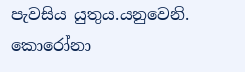පැවසිය යුතුය.යනුවෙනි. කොරෝනා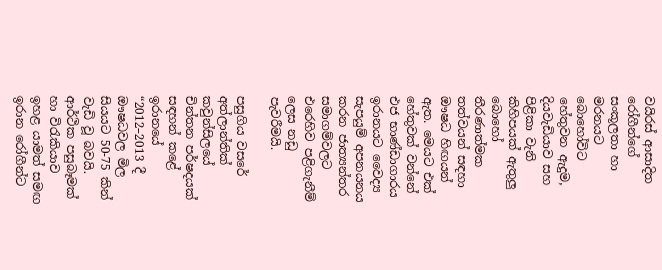වයිරස් ආසාදිත රෝගීන්ගේ සංකූලතා හා මරනයට බොහෝවිට හේතුවන ඇදුම, දියවැඩියාව සහ පිළිකා වැනි කිහිපයක් ඇතුලු බොහෝ තීරණාත්මක තත්වයන් සඳහා ඖෂධ හිඟයන් ඇත. මෙයට එක් හේතුවක් වන්නේ එජ භාණ්ඩාගාරය ඉරානයට වෛද්‍ය සැපයුම් අපනයනය කරන ජාත්‍යන්තර සමාගම්වලට එරෙහිව පළිගැනීම් ලෙස නඩු පැවරීමයි.

පසුගිය වසරේ අත්ලාන්තික් කවුන්සිලයේ චින්තන පර්ෂදයක් සඳහන් කළේ ඉරානයේ “2012–2013 දී ඖෂධවල මිල සියයට 50-75 කින් වැඩි වූ බවයි. ආර්ථික පසුබෑමක් හා විරැකියාව ඉහළ යාමත් සමඟ ඉරාන රෝගීන්ට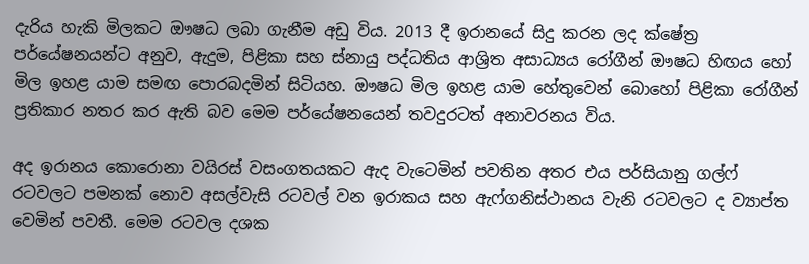දැරිය හැකි මිලකට ඖෂධ ලබා ගැනීම අඩු විය. 2013 දී ඉරානයේ සිදු කරන ලද ක්ෂේත්‍ර පර්යේෂනයන්ට අනුව, ඇදුම, පිළිකා සහ ස්නායු පද්ධතිය ආශ්‍රිත අසාධ්‍යය රෝගීන් ඖෂධ හිඟය හෝ මිල ඉහළ යාම සමඟ පොරබදමින් සිටියහ. ඖෂධ මිල ඉහළ යාම හේතුවෙන් බොහෝ පිළිකා රෝගීන් ප්‍රතිකාර නතර කර ඇති බව මෙම පර්යේෂනයෙන් තවදුරටත් අනාවරනය විය.

අද ඉරානය කොරොනා වයිරස් වසංගතයකට ඇද වැටෙමින් පවතින අතර එය පර්සියානු ගල්ෆ් රටවලට පමනක් නොව අසල්වැසි රටවල් වන ඉරාකය සහ ඇෆ්ගනිස්ථානය වැනි රටවලට ද ව්‍යාප්ත වෙමින් පවතී. මෙම රටවල දශක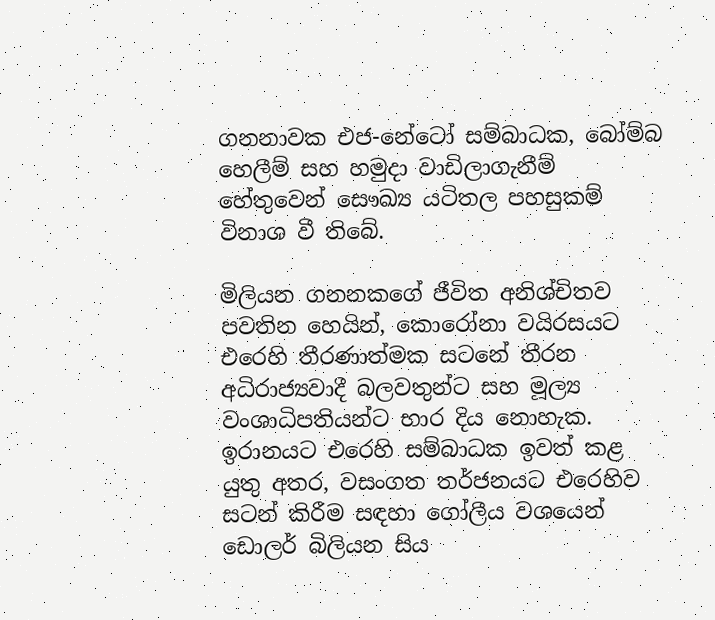ගනනාවක එජ-නේටෝ සම්බාධක, බෝම්බ හෙලීම් සහ හමුදා වාඩිලාගැනීම් හේතුවෙන් සෞඛ්‍ය යටිතල පහසුකම් විනාශ වී තිබේ.

මිලියන ගනනකගේ ජීවිත අනිශ්චිතව පවතින හෙයින්, කොරෝනා වයිරසයට එරෙහි තීරණාත්මක සටනේ තීරන අධිරාජ්‍යවාදී බලවතුන්ට සහ මූල්‍ය වංශාධිපතියන්ට භාර දිය නොහැක. ඉරානයට එරෙහි සම්බාධක ඉවත් කළ යුතු අතර, වසංගත තර්ජනයට එරෙහිව සටන් කිරීම සඳහා ගෝලීය වශයෙන් ඩොලර් බිලියන සිය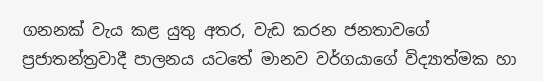ගනනක් වැය කළ යුතු අතර, වැඩ කරන ජනතාවගේ ප්‍රජාතන්ත්‍රවාදී පාලනය යටතේ මානව වර්ගයාගේ විද්‍යාත්මක හා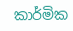කාර්මික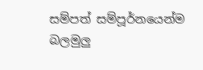සම්පත් සම්පූර්නයෙන්ම බලමුලු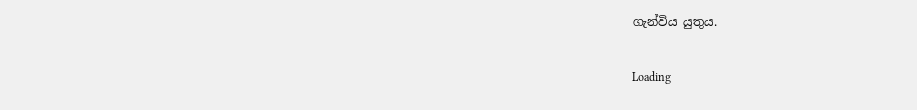ගැන්විය යුතුය.

Loading